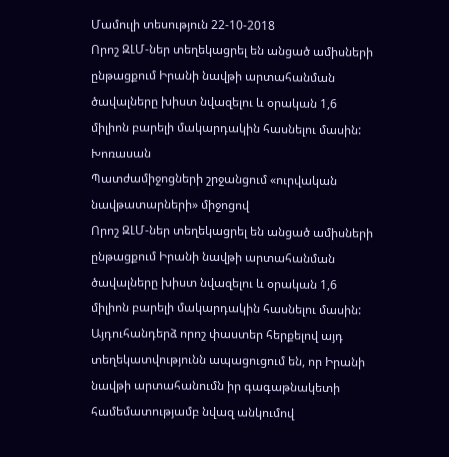Մամուլի տեսություն 22-10-2018
Որոշ ԶԼՄ-ներ տեղեկացրել են անցած ամիսների ընթացքում Իրանի նավթի արտահանման ծավալները խիստ նվազելու և օրական 1,6 միլիոն բարելի մակարդակին հասնելու մասին:
Խոռասան
Պատժամիջոցների շրջանցում «ուրվական նավթատարների» միջոցով
Որոշ ԶԼՄ-ներ տեղեկացրել են անցած ամիսների ընթացքում Իրանի նավթի արտահանման ծավալները խիստ նվազելու և օրական 1,6 միլիոն բարելի մակարդակին հասնելու մասին: Այդուհանդերձ որոշ փաստեր հերքելով այդ տեղեկատվությունն ապացուցում են, որ Իրանի նավթի արտահանումն իր գագաթնակետի համեմատությամբ նվազ անկումով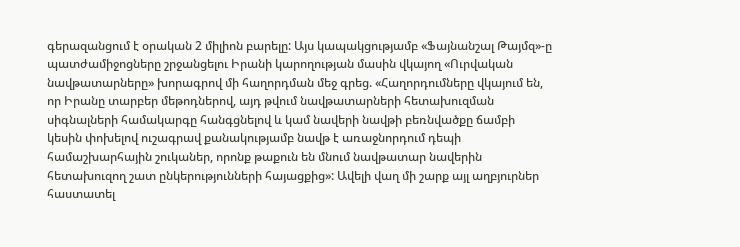գերազանցում է օրական 2 միլիոն բարելը: Այս կապակցությամբ «Ֆայնանշալ Թայմզ»-ը պատժամիջոցները շրջանցելու Իրանի կարողության մասին վկայող «Ուրվական նավթատարները» խորագրով մի հաղորդման մեջ գրեց. «Հաղորդումները վկայում են, որ Իրանը տարբեր մեթոդներով, այդ թվում նավթատարների հետախուզման սիգնալների համակարգը հանգցնելով և կամ նավերի նավթի բեռնվածքը ճամբի կեսին փոխելով ուշագրավ քանակությամբ նավթ է առաջնորդում դեպի համաշխարհային շուկաներ, որոնք թաքուն են մնում նավթատար նավերին հետախուզող շատ ընկերությունների հայացքից»: Ավելի վաղ մի շարք այլ աղբյուրներ հաստատել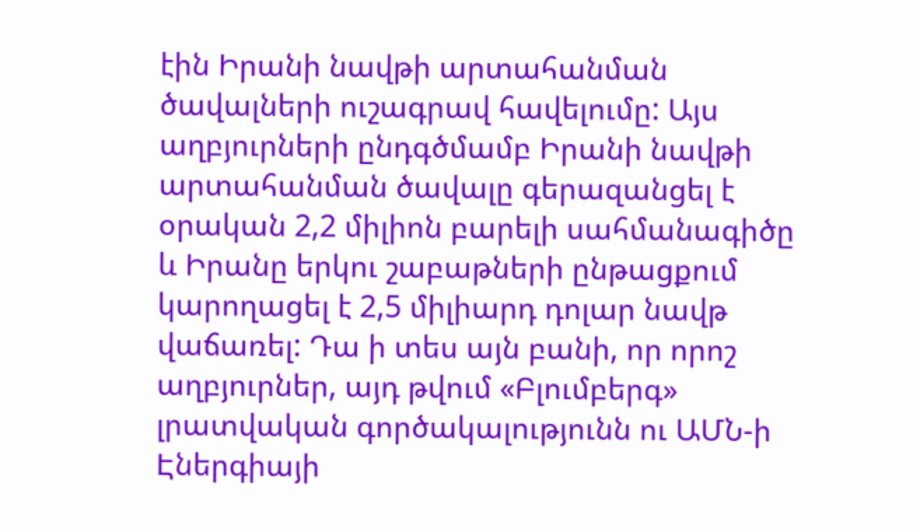էին Իրանի նավթի արտահանման ծավալների ուշագրավ հավելումը: Այս աղբյուրների ընդգծմամբ Իրանի նավթի արտահանման ծավալը գերազանցել է օրական 2,2 միլիոն բարելի սահմանագիծը և Իրանը երկու շաբաթների ընթացքում կարողացել է 2,5 միլիարդ դոլար նավթ վաճառել: Դա ի տես այն բանի, որ որոշ աղբյուրներ, այդ թվում «Բլումբերգ» լրատվական գործակալությունն ու ԱՄՆ-ի Էներգիայի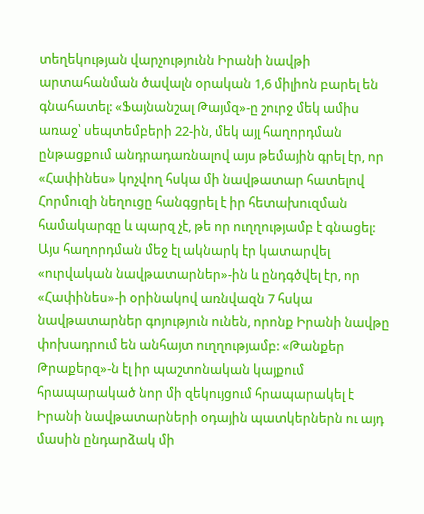տեղեկության վարչությունն Իրանի նավթի արտահանման ծավալն օրական 1,6 միլիոն բարել են գնահատել: «Ֆայնանշալ Թայմզ»-ը շուրջ մեկ ամիս առաջ՝ սեպտեմբերի 22-ին, մեկ այլ հաղորդման ընթացքում անդրադառնալով այս թեմային գրել էր, որ «Հափինես» կոչվող հսկա մի նավթատար հատելով Հորմուզի նեղուցը հանգցրել է իր հետախուզման համակարգը և պարզ չէ, թե որ ուղղությամբ է գնացել: Այս հաղորդման մեջ էլ ակնարկ էր կատարվել «ուրվական նավթատարներ»-ին և ընդգծվել էր, որ «Հափինես»-ի օրինակով առնվազն 7 հսկա նավթատարներ գոյություն ունեն, որոնք Իրանի նավթը փոխադրում են անհայտ ուղղությամբ: «Թանքեր Թրաքերզ»-ն էլ իր պաշտոնական կայքում հրապարակած նոր մի զեկույցում հրապարակել է Իրանի նավթատարների օդային պատկերներն ու այդ մասին ընդարձակ մի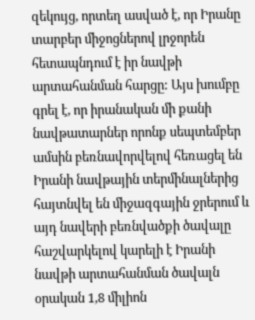զեկույց, որտեղ ասված է, որ Իրանը տարբեր միջոցներով լրջորեն հետապնդում է իր նավթի արտահանման հարցը: Այս խումբը գրել է, որ իրանական մի քանի նավթատարներ որոնք սեպտեմբեր ամսին բեռնավորվելով հեռացել են Իրանի նավթային տերմինալներից հայտնվել են միջազգային ջրերում և այդ նավերի բեռնվածքի ծավալը հաշվարկելով կարելի է Իրանի նավթի արտահանման ծավալն օրական 1,8 միլիոն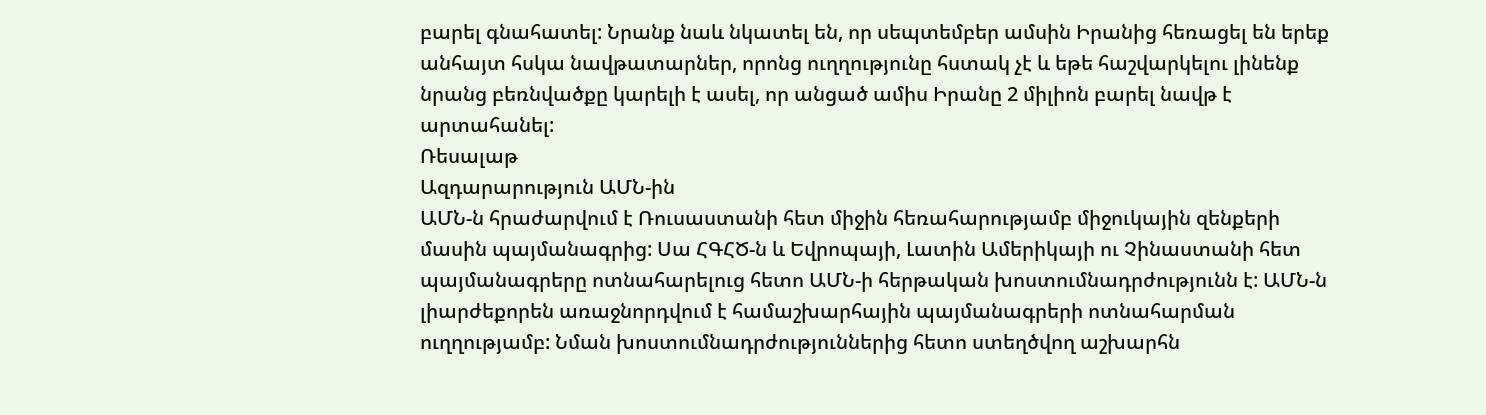բարել գնահատել: Նրանք նաև նկատել են, որ սեպտեմբեր ամսին Իրանից հեռացել են երեք անհայտ հսկա նավթատարներ, որոնց ուղղությունը հստակ չէ և եթե հաշվարկելու լինենք նրանց բեռնվածքը կարելի է ասել, որ անցած ամիս Իրանը 2 միլիոն բարել նավթ է արտահանել:
Ռեսալաթ
Ազդարարություն ԱՄՆ-ին
ԱՄՆ-ն հրաժարվում է Ռուսաստանի հետ միջին հեռահարությամբ միջուկային զենքերի մասին պայմանագրից: Սա ՀԳՀԾ-ն և Եվրոպայի, Լատին Ամերիկայի ու Չինաստանի հետ պայմանագրերը ոտնահարելուց հետո ԱՄՆ-ի հերթական խոստումնադրժությունն է: ԱՄՆ-ն լիարժեքորեն առաջնորդվում է համաշխարհային պայմանագրերի ոտնահարման ուղղությամբ: Նման խոստումնադրժություններից հետո ստեղծվող աշխարհն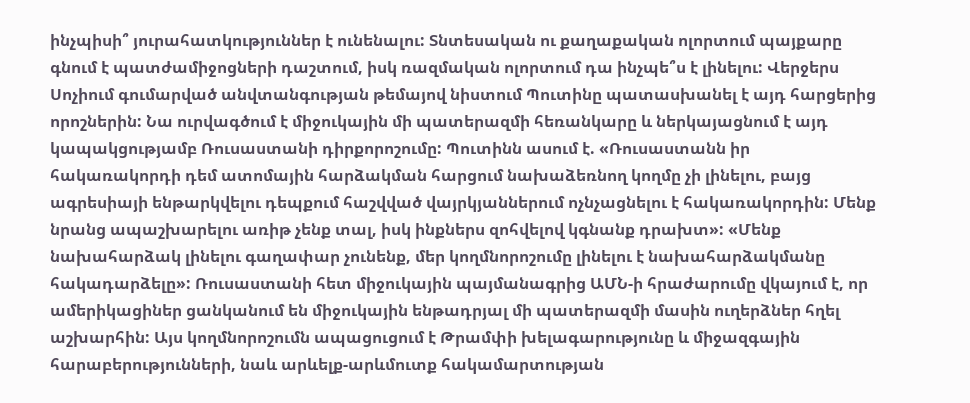ինչպիսի՞ յուրահատկություններ է ունենալու: Տնտեսական ու քաղաքական ոլորտում պայքարը գնում է պատժամիջոցների դաշտում, իսկ ռազմական ոլորտում դա ինչպե՞ս է լինելու: Վերջերս Սոչիում գումարված անվտանգության թեմայով նիստում Պուտինը պատասխանել է այդ հարցերից որոշներին: Նա ուրվագծում է միջուկային մի պատերազմի հեռանկարը և ներկայացնում է այդ կապակցությամբ Ռուսաստանի դիրքորոշումը: Պուտինն ասում է. «Ռուսաստանն իր հակառակորդի դեմ ատոմային հարձակման հարցում նախաձեռնող կողմը չի լինելու, բայց ագրեսիայի ենթարկվելու դեպքում հաշվված վայրկյաններում ոչնչացնելու է հակառակորդին: Մենք նրանց ապաշխարելու առիթ չենք տալ, իսկ ինքներս զոհվելով կգնանք դրախտ»: «Մենք նախահարձակ լինելու գաղափար չունենք, մեր կողմնորոշումը լինելու է նախահարձակմանը հակադարձելը»: Ռուսաստանի հետ միջուկային պայմանագրից ԱՄՆ-ի հրաժարումը վկայում է, որ ամերիկացիներ ցանկանում են միջուկային ենթադրյալ մի պատերազմի մասին ուղերձներ հղել աշխարհին: Այս կողմնորոշումն ապացուցում է Թրամփի խելագարությունը և միջազգային հարաբերությունների, նաև արևելք-արևմուտք հակամարտության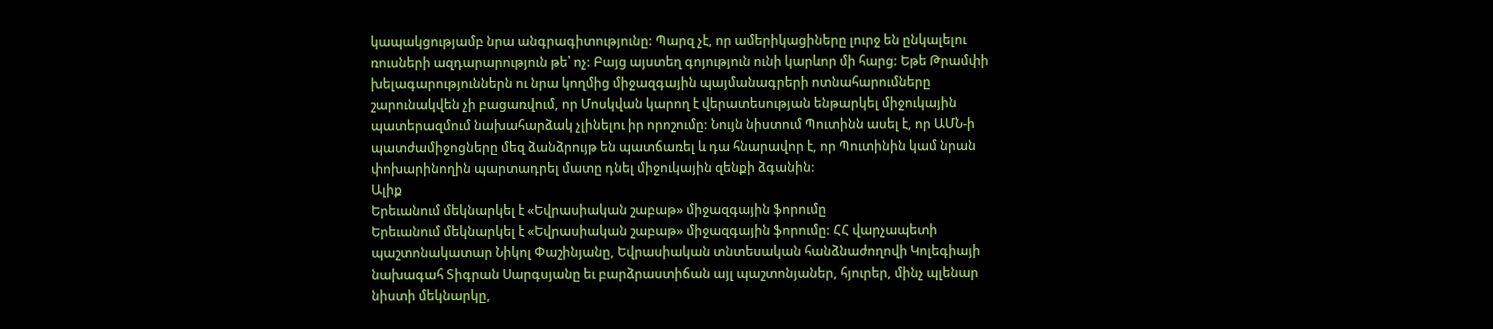կապակցությամբ նրա անգրագիտությունը: Պարզ չէ, որ ամերիկացիները լուրջ են ընկալելու ռուսների ազդարարություն թե՝ ոչ: Բայց այստեղ գոյություն ունի կարևոր մի հարց: Եթե Թրամփի խելագարություններն ու նրա կողմից միջազգային պայմանագրերի ոտնահարումները շարունակվեն չի բացառվում, որ Մոսկվան կարող է վերատեսության ենթարկել միջուկային պատերազմում նախահարձակ չլինելու իր որոշումը: Նույն նիստում Պուտինն ասել է, որ ԱՄՆ-ի պատժամիջոցները մեզ ձանձրույթ են պատճառել և դա հնարավոր է, որ Պուտինին կամ նրան փոխարինողին պարտադրել մատը դնել միջուկային զենքի ձգանին:
Ալիք
Երեւանում մեկնարկել է «Եվրասիական շաբաթ» միջազգային ֆորումը
Երեւանում մեկնարկել է «Եվրասիական շաբաթ» միջազգային ֆորումը: ՀՀ վարչապետի պաշտոնակատար Նիկոլ Փաշինյանը, Եվրասիական տնտեսական հանձնաժողովի Կոլեգիայի նախագահ Տիգրան Սարգսյանը եւ բարձրաստիճան այլ պաշտոնյաներ, հյուրեր, մինչ պլենար նիստի մեկնարկը,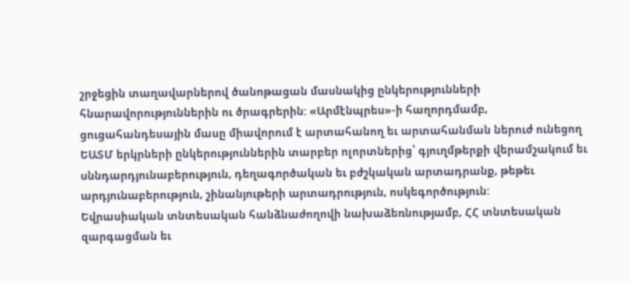շրջեցին տաղավարներով ծանոթացան մասնակից ընկերությունների հնարավորություններին ու ծրագրերին: «Արմէնպրես»-ի հաղորդմամբ, ցուցահանդեսային մասը միավորում է արտահանող եւ արտահանման ներուժ ունեցող ԵԱՏՄ երկրների ընկերություններին տարբեր ոլորտներից՝ գյուղմթերքի վերամշակում եւ սննդարդյունաբերություն, դեղագործական եւ բժշկական արտադրանք, թեթեւ արդյունաբերություն, շինանյութերի արտադրություն, ոսկեգործություն:
Եվրասիական տնտեսական հանձնաժողովի նախաձեռնությամբ, ՀՀ տնտեսական զարգացման եւ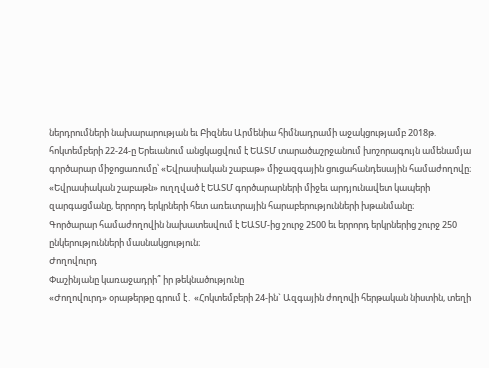ներդրումների նախարարության եւ Բիզնես Արմենիա հիմնադրամի աջակցությամբ 2018թ. հոկտեմբերի 22-24-ը Երեւանում անցկացվում է ԵԱՏՄ տարածաշրջանում խոշորագույն ամենամյա գործարար միջոցառումը՝ «Եվրասիական շաբաթ» միջազգային ցուցահանդեսային համաժողովը։ «Եվրասիական շաբաթն» ուղղված է ԵԱՏՄ գործարարների միջեւ արդյունավետ կապերի զարգացմանը, երրորդ երկրների հետ առեւտրային հարաբերությունների խթանմանը։
Գործարար համաժողովին նախատեսվում է ԵԱՏՄ-ից շուրջ 2500 եւ երրորդ երկրներից շուրջ 250 ընկերությունների մասնակցություն։
Ժողովուրդ
Փաշինյանը կառաջադրի՞ իր թեկնածությունը
«Ժողովուրդ» օրաթերթը գրում է․ «Հոկտեմբերի 24-ին` Ազգային ժողովի հերթական նիստին, տեղի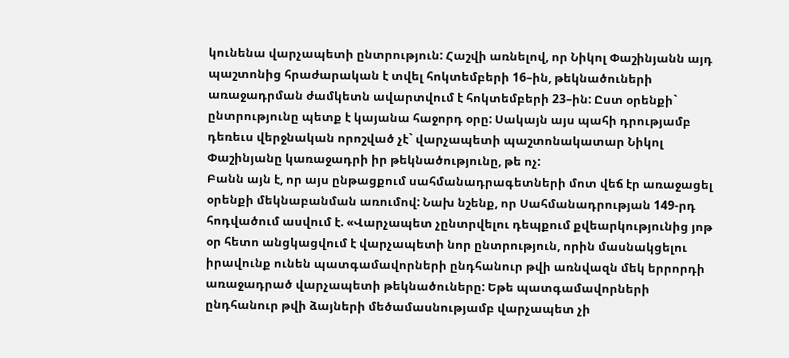կունենա վարչապետի ընտրություն: Հաշվի առնելով, որ Նիկոլ Փաշինյանն այդ պաշտոնից հրաժարական է տվել հոկտեմբերի 16–ին, թեկնածուների առաջադրման ժամկետն ավարտվում է հոկտեմբերի 23–ին: Ըստ օրենքի` ընտրությունը պետք է կայանա հաջորդ օրը: Սակայն այս պահի դրությամբ դեռեւս վերջնական որոշված չէ` վարչապետի պաշտոնակատար Նիկոլ Փաշինյանը կառաջադրի իր թեկնածությունը, թե ոչ:
Բանն այն է, որ այս ընթացքում սահմանադրագետների մոտ վեճ էր առաջացել օրենքի մեկնաբանման առումով: Նախ նշենք, որ Սահմանադրության 149-րդ հոդվածում ասվում է. «Վարչապետ չընտրվելու դեպքում քվեարկությունից յոթ օր հետո անցկացվում է վարչապետի նոր ընտրություն, որին մասնակցելու իրավունք ունեն պատգամավորների ընդհանուր թվի առնվազն մեկ երրորդի առաջադրած վարչապետի թեկնածուները: Եթե պատգամավորների ընդհանուր թվի ձայների մեծամասնությամբ վարչապետ չի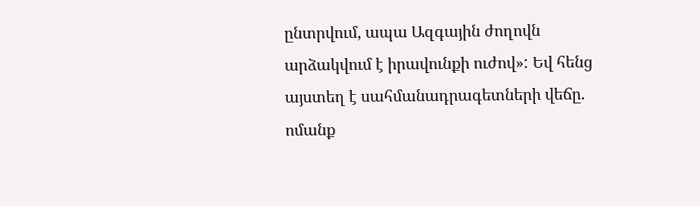ընտրվում, ապա Ազգային ժողովն արձակվում է իրավունքի ուժով»: Եվ հենց այստեղ է սահմանադրագետների վեճը. ոմանք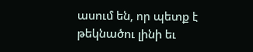ասում են, որ պետք է թեկնածու լինի եւ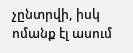չընտրվի, իսկ ոմանք էլ ասում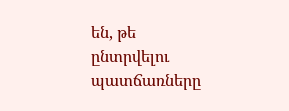են, թե ընտրվելու պատճառները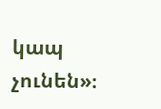կապ չունեն»։